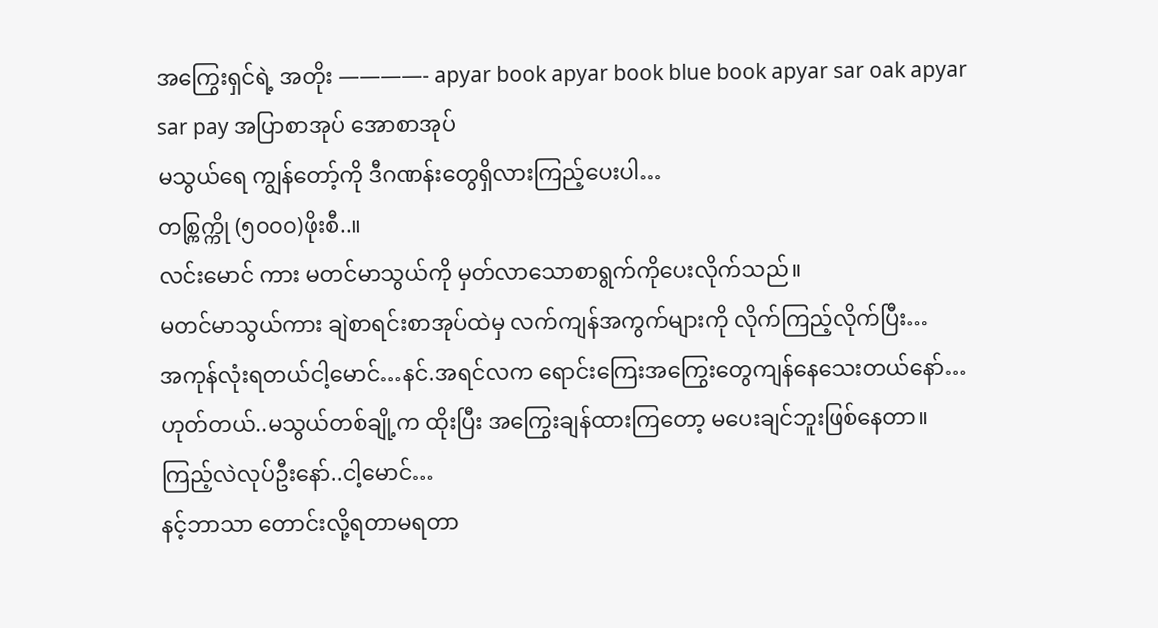အကြွေးရှင်ရဲ့ အတိုး ————- apyar book apyar book blue book apyar sar oak apyar sar pay အပြာစာအုပ် အောစာအုပ်
မသွယ်ရေ ကျွန်တော့်ကို ဒီဂဏန်းတွေရှိလားကြည့်ပေးပါ…
တစ္ကြက္ကို (၅၀၀၀)ဖိုးစီ..။
လင်းမောင် ကား မတင်မာသွယ်ကို မှတ်လာသောစာရွက်ကိုပေးလိုက်သည်။
မတင်မာသွယ်ကား ချဲစာရင်းစာအုပ်ထဲမှ လက်ကျန်အကွက်များကို လိုက်ကြည့်လိုက်ပြီး…
အကုန်လုံးရတယ်ငါ့မောင်…နင်.အရင်လက ရောင်းကြေးအကြွေးတွေကျန်နေသေးတယ်နော်…
ဟုတ်တယ်..မသွယ်တစ်ချို့က ထိုးပြီး အကြွေးချန်ထားကြတော့ မပေးချင်ဘူးဖြစ်နေတာ။
ကြည့်လဲလုပ်ဦးနော်..ငါ့မောင်…
နင့်ဘာသာ တောင်းလို့ရတာမရတာ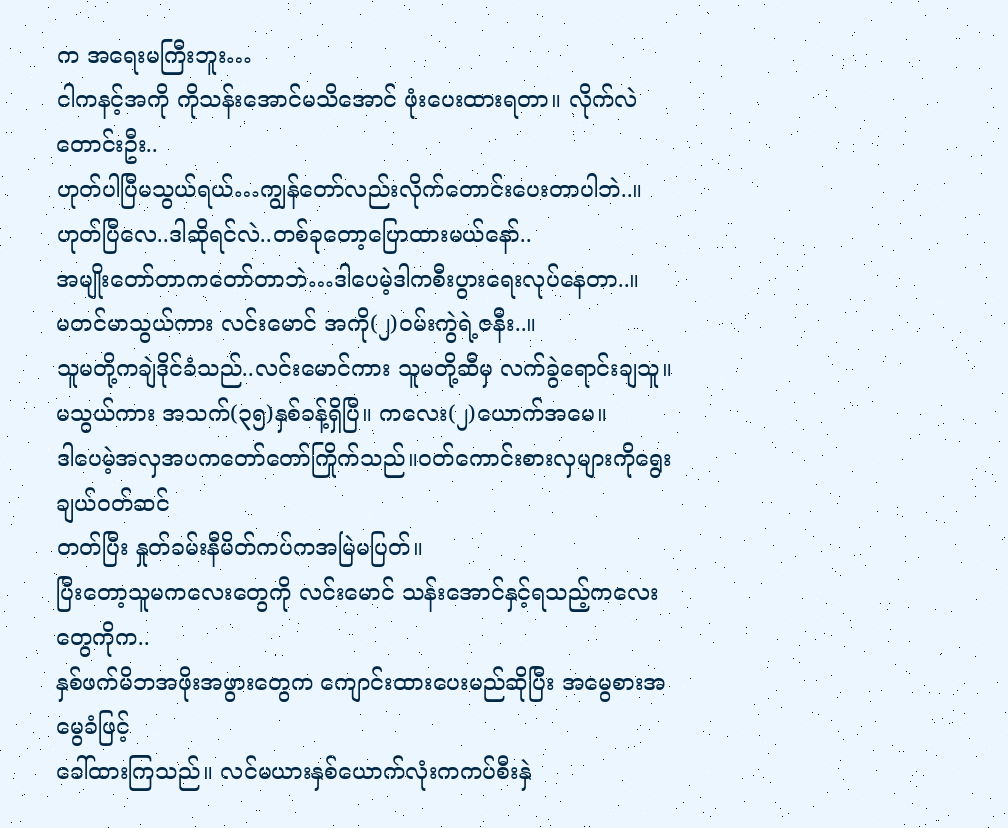က အရေးမကြီးဘူး…
ငါကနင့်အကို ကိုသန်းအောင်မသိအောင် ဖုံးပေးထားရတာ။ လိုက်လဲတောင်းဦး..
ဟုတ်ပါပြီမသွယ်ရယ်…ကျွန်တော်လည်းလိုက်တောင်းပေးတာပါဘဲ..။
ဟုတ်ပြီလေ..ဒါဆိုရင်လဲ..တစ်ခုတော့ပြောထားမယ်နော်..
အမျိုးတော်တာကတော်တာဘဲ…ဒါပေမဲ့ဒါကစီးပွားရေးလုပ်နေတာ..။
မတင်မာသွယ်ကား လင်းမောင် အကို(၂)ဝမ်းကွဲရဲ့ဇနီး..။
သူမတို့ကချဲဒိုင်ခံသည်..လင်းမောင်ကား သူမတို့ဆီမှ လက်ခွဲရောင်းချသူ။
မသွယ်ကား အသက်(၃၅)နှစ်ခန့်ရှိပြီ။ ကလေး(၂)ယောက်အမေ။
ဒါပေမဲ့အလှအပကတော်တော်ကြိုက်သည်။ဝတ်ကောင်းစားလှများကိုရွေးချယ်ဝတ်ဆင်
တတ်ပြီး နှုတ်ခမ်းနီမိတ်ကပ်ကအမြဲမပြတ်။
ပြီးတော့သူမကလေးတွေကို လင်းမောင် သန်းအောင်နှင့်ရသည့်ကလေးတွေကိုက..
နှစ်ဖက်မိဘအဖိုးအဖွားတွေက ကျောင်းထားပေးမည်ဆိုပြီး အမွေစားအမွေခံဖြင့်
ခေါ်ထားကြသည်။ လင်မယားနှစ်ယောက်လုံးကကပ်စီးနှဲ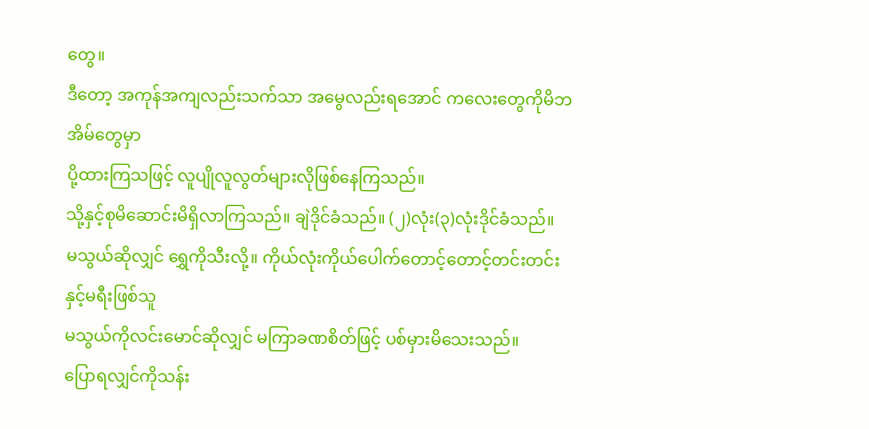တွေ။
ဒီတော့ အကုန်အကျလည်းသက်သာ အမွေလည်းရအောင် ကလေးတွေကိုမိဘအိမ်တွေမှာ
ပို့ထားကြသဖြင့် လူပျိုလူလွတ်များလိုဖြစ်နေကြသည်။
သို့နှင့်စုမိဆောင်းမိရှိလာကြသည်။ ချဲဒိုင်ခံသည်။ (၂)လုံး(၃)လုံးဒိုင်ခံသည်။
မသွယ်ဆိုလျှင် ရွှေကိုသီးလို့။ ကိုယ်လုံးကိုယ်ပေါက်တောင့်တောင့်တင်းတင်းနှင့်မရီးဖြစ်သူ
မသွယ်ကိုလင်းမောင်ဆိုလျှင် မကြာခဏစိတ်ဖြင့် ပစ်မှားမိသေးသည်။
ပြောရလျှင်ကိုသန်း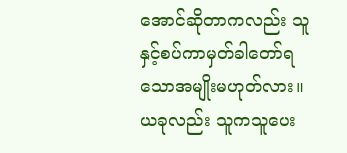အောင်ဆိုတာကလည်း သူနှင့်စပ်ကာမှတ်ခါတော်ရသောအမျိုးမဟုတ်လား။
ယခုလည်း သူကသူပေး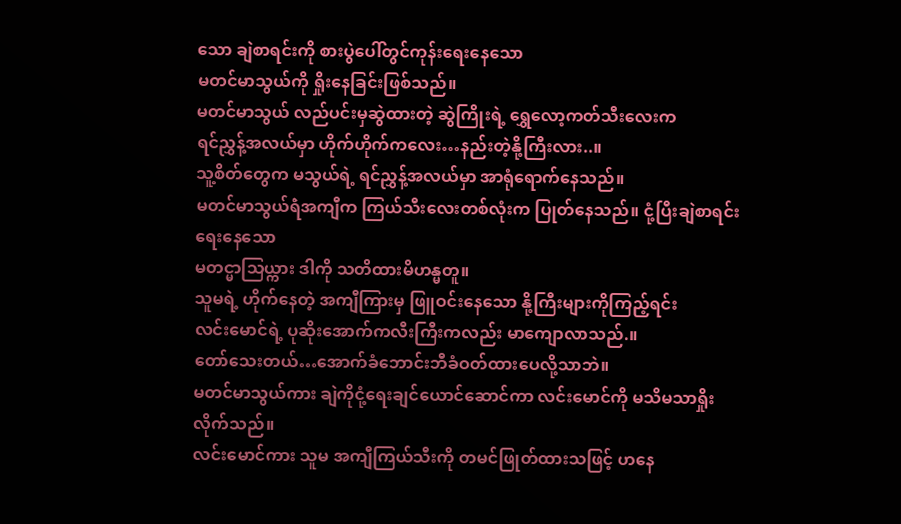သော ချဲစာရင်းကို စားပွဲပေါ်တွင်ကုန်းရေးနေသော
မတင်မာသွယ်ကို ရှိုးနေခြင်းဖြစ်သည်။
မတင်မာသွယ် လည်ပင်းမှဆွဲထားတဲ့ ဆွဲကြိုးရဲ့ ရွှေလော့ကတ်သီးလေးက
ရင်ညွှန့်အလယ်မှာ ဟိုက်ဟိုက်ကလေး…နည်းတဲ့နို့ကြီးလား..။
သူ့စိတ်တွေက မသွယ်ရဲ့ ရင်ညွှန့်အလယ်မှာ အာရုံရောက်နေသည်။
မတင်မာသွယ်ရဲံအကျီက ကြယ်သီးလေးတစ်လုံးက ပြုတ်နေသည်။ ငုံ့ပြီးချဲစာရင်းရေးနေသော
မတင္မာသြယ္ကား ဒါကို သတိထားမိဟန္မတူ။
သူမရဲ့ ဟိုက်နေတဲ့ အကျီကြားမှ ဖြူဝင်းနေသော နို့ကြီးများကိုကြည့်ရင်း
လင်းမောင်ရဲ့ ပုဆိုးအောက်ကလီးကြီးကလည်း မာကျောလာသည်.။
တော်သေးတယ်…အောက်ခံဘောင်းဘီခံဝတ်ထားပေလို့သာဘဲ။
မတင်မာသွယ်ကား ချဲကိုငုံ့ရေးချင်ယောင်ဆောင်ကာ လင်းမောင်ကို မသိမသာရှိုးလိုက်သည်။
လင်းမောင်ကား သူမ အကျီကြယ်သီးကို တမင်ဖြုတ်ထားသဖြင့် ဟနေ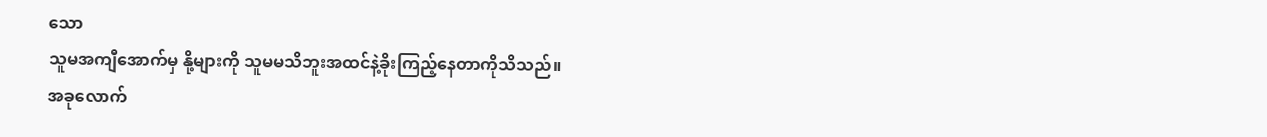သော
သူမအကျီအောက်မှ နို့များကို သူမမသိဘူးအထင်နဲ့ခိုးကြည့်နေတာကိုသိသည်။
အခုလောက်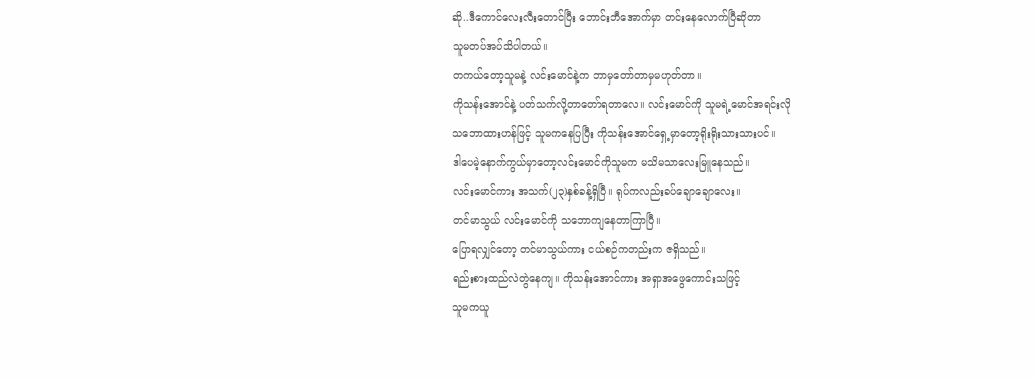ဆို..ဒီကောင်လေးလီးတောင်ပြီး ဘောင်းဘီအောက်မှာ တင်းနေလောက်ပြီဆိုတာ
သူမတပ်အပ်သိပါတယ်။
တကယ်တော့သူမနဲ့ လင်းမောင်နဲ့က ဘာမှတော်တာမှမဟုတ်တာ။
ကိုသန်းအောင်နဲ့ ပတ်သက်လို့တာတော်ရတာလေ။ လင်းမောင်ကို သူမရဲ့မောင်အရင်းလို
သဘောထားဟန်ဖြင့် သူမကနေပြပြီး ကိုသန်းအောင်ရှေ့မှာတော့ရိုးရိုးသားသားပင်။
ဒါပေမဲ့နောက်ကွယ်မှာတော့လင်းမောင်ကိုသူမက မသိမသာလေးမြူနေသည်။
လင်းမောင်ကား အသက်(၂၃)နှစ်ခန့်ရှိပြီ။ ရုပ်ကလည်းခပ်ချောချောလေး။
တင်မာသွယ် လင်းမောင်ကို သဘောကျနေတာကြာပြီ။
ပြောရလျှင်တော့ တင်မာသွယ်ကား ငယ်စဉ်ကတည်းက ဇရှိသည်။
ရည်းစားထည်လဲတွဲနေကျ။ ကိုသန်းအောင်ကား အရှာအဖွေကောင်းသဖြင့်
သူမကယူ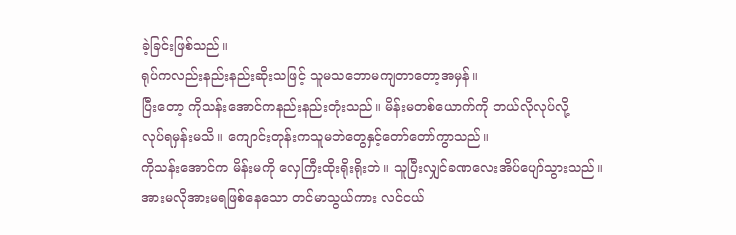ခဲ့ခြင်းဖြစ်သည်။
ရုပ်ကလည်းနည်းနည်းဆိုးသဖြင့် သူမသဘောမကျတာတော့အမှန်။
ပြီးတော့ ကိုသန်းအောင်ကနည်းနည်းတုံးသည်။ မိန်းမတစ်ယောက်ကို ဘယ်လိုလုပ်လို့
လုပ်ရမှန်းမသိ။ ကျောင်းတုန်းကသူမဘဲတွေနှင့်တော်တော်ကွာသည်။
ကိုသန်းအောင်က မိန်းမကို လှေကြီးထိုးရိုးရိုးဘဲ။ သူပြီးလျှင်ခဏလေးအိပ်ပျော်သွားသည်။
အားမလိုအားမရဖြစ်နေသော တင်မာသွယ်ကား လင်ငယ်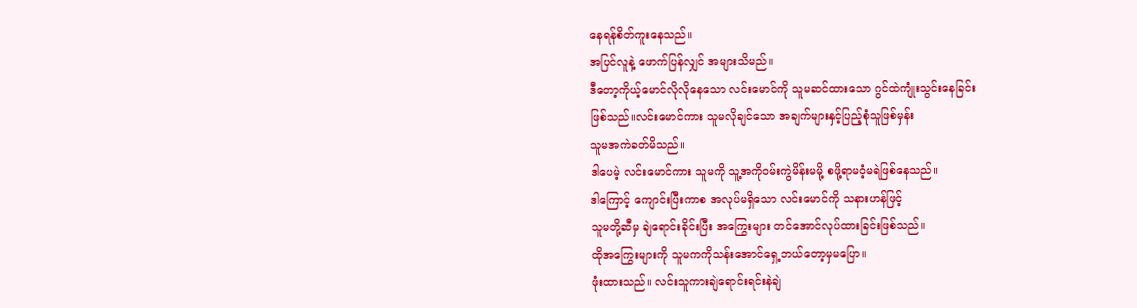နေရန်စိတ်ကူးနေသည်။
အပြင်လူနဲ့ ဖောက်ပြန်လျှင် အများသိမည်။
ဒီတော့ကိုယ့်မောင်လိုလိုနေသော လင်းမောင်ကို သူမဆင်ထားသော ဂွင်ထဲကျုံးသွင်းနေခြင်း
ဖြစ်သည်။လင်းမောင်ကား သူမလိုချင်သော အချက်များနှင့်ပြည့်စုံသူဖြစ်မှန်း
သူမအကဲခတ်မိသည်။
ဒါပေမဲ့ လင်းမောင်ကား သူမကို သူ့အကိုဝမ်းကွဲမိန်းမမို့ စဖို့ရာမဝံ့မရဲဖြစ်နေသည်။
ဒါကြောင့် ကျောင်းပြီးကာစ အလုပ်မရှိသော လင်းမောင်ကို သနားဟန်ဖြင့်
သူမတို့ဆီမှ ချဲရောင်းခိုင်းပြီး အကြွေးများ တင်အောင်လုပ်ထားခြင်းဖြစ်သည်။
ထိုအကြွေးများကို သူမကကိုသန်းအောင်ရှေ့ဘယ်တော့မှမပြော။
ဖုံးထားသည်။ လင်းသူကားချဲရောင်းရင်းနဲချဲ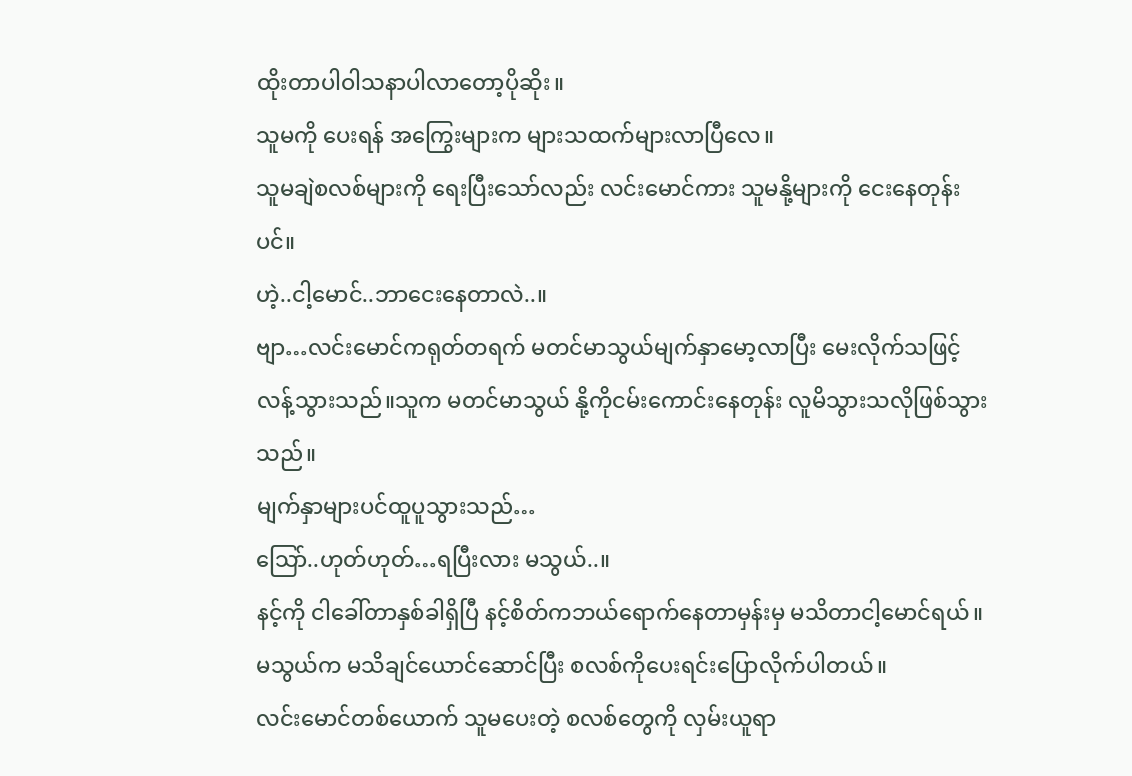ထိုးတာပါဝါသနာပါလာတော့ပိုဆိုး။
သူမကို ပေးရန် အကြွေးများက များသထက်များလာပြီလေ။
သူမချဲစလစ်များကို ရေးပြီးသော်လည်း လင်းမောင်ကား သူမနို့များကို ငေးနေတုန်းပင်။
ဟဲ့..ငါ့မောင်..ဘာငေးနေတာလဲ..။
ဗျာ…လင်းမောင်ကရုတ်တရက် မတင်မာသွယ်မျက်နှာမော့လာပြီး မေးလိုက်သဖြင့်
လန့်သွားသည်။သူက မတင်မာသွယ် နို့ကိုငမ်းကောင်းနေတုန်း လူမိသွားသလိုဖြစ်သွားသည်။
မျက်နှာများပင်ထူပူသွားသည်…
သြော်..ဟုတ်ဟုတ်…ရပြီးလား မသွယ်..။
နင့်ကို ငါခေါ်တာနှစ်ခါရှိပြီ နင့်စိတ်ကဘယ်ရောက်နေတာမှန်းမှ မသိတာငါ့မောင်ရယ်။
မသွယ်က မသိချင်ယောင်ဆောင်ပြီး စလစ်ကိုပေးရင်းပြောလိုက်ပါတယ်။
လင်းမောင်တစ်ယောက် သူမပေးတဲ့ စလစ်တွေကို လှမ်းယူရာ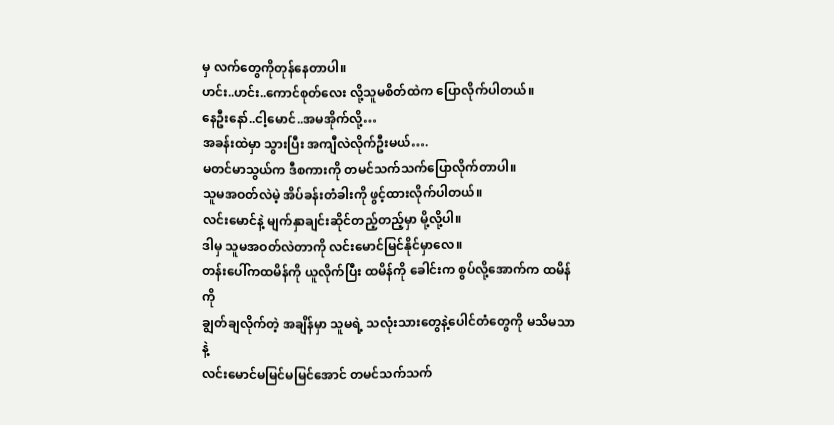မှ လက်တွေကိုတုန်နေတာပါ။
ဟင်း..ဟင်း..ကောင်စုတ်လေး လို့သူမစိတ်ထဲက ပြောလိုက်ပါတယ်။
နေဦးနော်..ငါ့မောင်..အမအိုက်လို့…
အခန်းထဲမှာ သွားပြီး အကျီလဲလိုက်ဦးမယ်….
မတင်မာသွယ်က ဒီစကားကို တမင်သက်သက်ပြောလိုက်တာပါ။
သူမအဝတ်လဲမဲ့ အိပ်ခန်းတံခါးကို ဖွင့်ထားလိုက်ပါတယ်။
လင်းမောင်နဲ့ မျက်နှာချင်းဆိုင်တည့်တည့်မှာ မို့လို့ပါ။
ဒါမှ သူမအဝတ်လဲတာကို လင်းမောင်မြင်နိုင်မှာလေ။
တန်းပေါ်ကထမိန်ကို ယူလိုက်ပြီး ထမိန်ကို ခေါင်းက စွပ်လို့အောက်က ထမိန်ကို
ချွတ်ချလိုက်တဲ့ အချိန်မှာ သူမရဲ့ သလုံးသားတွေနဲ့ပေါင်တံတွေကို မသိမသာနဲ့
လင်းမောင်မမြင်မမြင်အောင် တမင်သက်သက်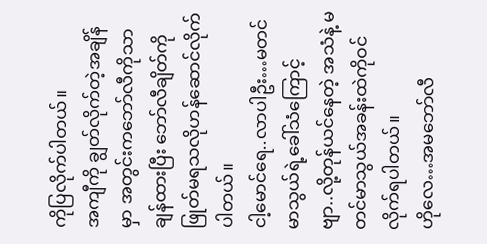ကိုပြလိုက်ပါတယ်။
အကျီကို ချွတ်လိုက်တဲ့အချိန်မှာ အတွင်းကဘော်လီကိုသာချန်ထားပြီး ဘော်လီချိတ်ကို
ဖြုတ်မရသလိုဟန်ဆောင်လိုက်ပါတယ်။
ငါ့မောင်ရေ..လာပါဦး…မတင်မာသွယ်ရဲ့ခေါ်သံကြောင့်
ဗျာ..လို့တုန်ယင်နေတဲ့ အသံနဲ့ မတင်မာသွယ်အခန်းထဲကိုဝင်လိုက်ရပါတယ်။
ဟိုလေ…အမဘော်လီ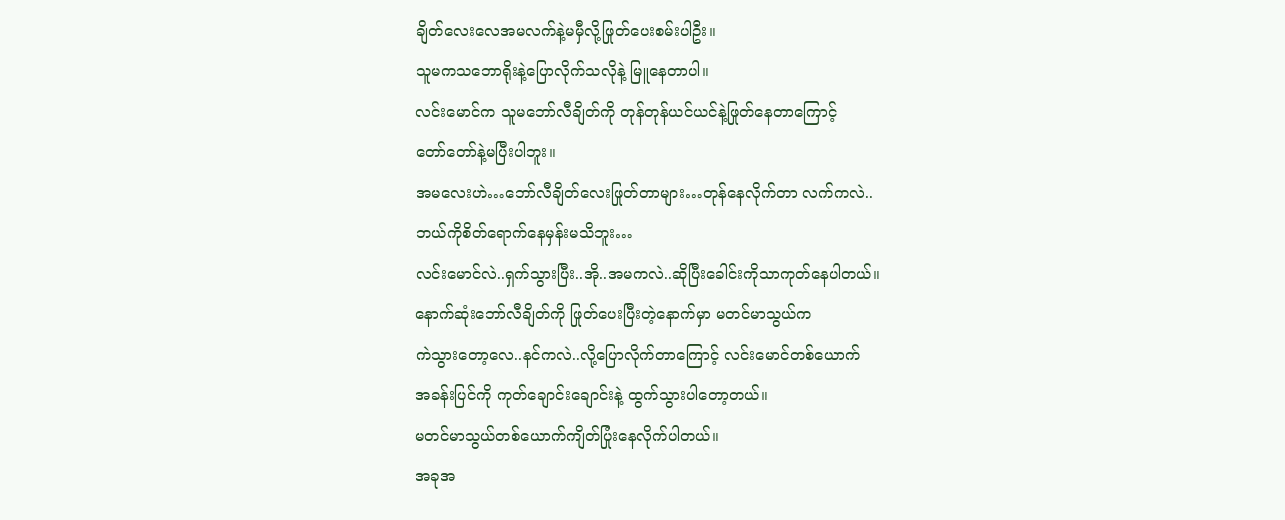ချိတ်လေးလေအမလက်နဲ့မမှီလို့ဖြုတ်ပေးစမ်းပါဦး။
သူမကသဘောရိုးနဲ့ပြောလိုက်သလိုနဲ့ မြူနေတာပါ။
လင်းမောင်က သူမဘော်လီချိတ်ကို တုန်တုန်ယင်ယင်နဲ့ဖြုတ်နေတာကြောင့်
တော်တော်နဲ့မပြီးပါဘူး။
အမလေးဟဲ…ဘော်လီချိတ်လေးဖြုတ်တာများ…တုန်နေလိုက်တာ လက်ကလဲ..
ဘယ်ကိုစိတ်ရောက်နေမှန်းမသိဘူး…
လင်းမောင်လဲ..ရှက်သွားပြီး..အို..အမကလဲ..ဆိုပြီးခေါင်းကိုသာကုတ်နေပါတယ်။
နောက်ဆုံးဘော်လီချိတ်ကို ဖြုတ်ပေးပြီးတဲ့နောက်မှာ မတင်မာသွယ်က
ကဲသွားတော့လေ..နင်ကလဲ..လို့ပြောလိုက်တာကြောင့် လင်းမောင်တစ်ယောက်
အခန်းပြင်ကို ကုတ်ချောင်းချောင်းနဲ့ ထွက်သွားပါတော့တယ်။
မတင်မာသွယ်တစ်ယောက်ကျိတ်ပြုံးနေလိုက်ပါတယ်။
အခုအ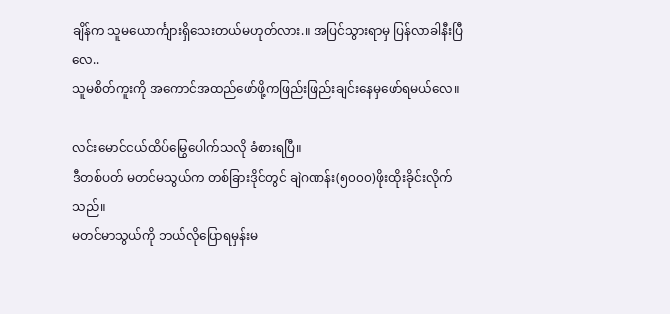ချိန်က သူမယောင်္ကျားရှိသေးတယ်မဟုတ်လား.။ အပြင်သွားရာမှ ပြန်လာခါနီးပြီလေ..
သူမစိတ်ကူးကို အကောင်အထည်ဖော်ဖို့ကဖြည်းဖြည်းချင်းနေမှဖော်ရမယ်လေ။

လင်းမောင်ငယ်ထိပ်မြွေပေါက်သလို ခံစားရပြီ။
ဒီတစ်ပတ် မတင်မသွယ်က တစ်ခြားဒိုင်တွင် ချဲဂဏန်း(၅၀၀၀)ဖိုးထိုးခိုင်းလိုက်သည်။
မတင်မာသွယ်ကို ဘယ်လိုပြောရမှန်းမ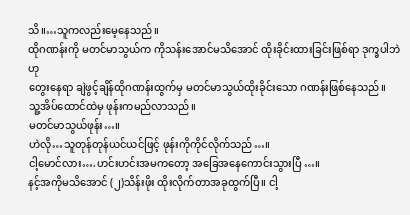သိ။…သူကလည်းမေ့နေသည်။
ထိုဂဏန်းကို မတင်မာသွယ်က ကိုသန်းအောင်မသိအောင် ထိုးခိုင်းထားခြင်းဖြစ်ရာ ဒုက္ခပါဘဲဟု
တွေးနေရာ ချဲဖွင့်ချိန်ထိုဂဏန်းထွက်မှ မတင်မာသွယ်ထိုးခိုင်းသော ဂဏန်းဖြစ်နေသည်။
သူ့အိပ်ထောင်ထဲမှ ဖုန်းကမည်လာသည်။
မတင်မာသွယ်ဖုန်း…။
ဟဲလို…သူတုန်တုန်ယင်ယင်ဖြင့် ဖုန်းကိုကိုင်လိုက်သည်…။
ငါ့မောင်လား….ဟင်းဟင်းအမကတော့ အခြေအနေကောင်းသွားပြီ…။
နင့်အကိုမသိအောင် (၂)သိန်းဖိုး ထိုးလိုက်တာအခုထွက်ပြီ။ ငါ့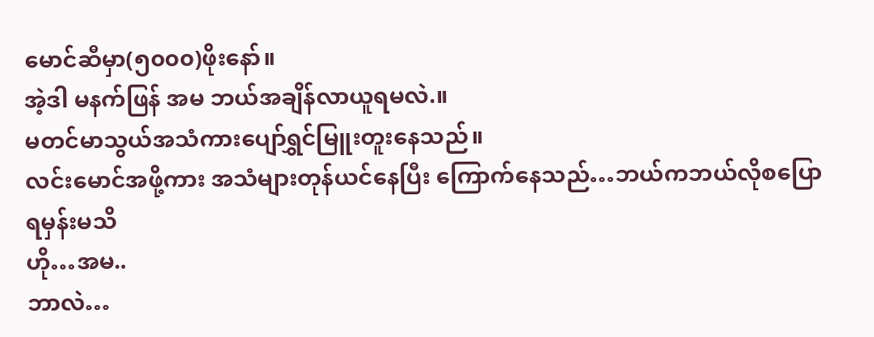မောင်ဆီမှာ(၅၀၀၀)ဖိုးနော်။
အဲ့ဒါ မနက်ဖြန် အမ ဘယ်အချိန်လာယူရမလဲ.။
မတင်မာသွယ်အသံကားပျော်ရွှင်မြူးတူးနေသည်။
လင်းမောင်အဖို့ကား အသံများတုန်ယင်နေပြီး ကြောက်နေသည်…ဘယ်ကဘယ်လိုစပြောရမှန်းမသိ
ဟို…အမ..
ဘာလဲ…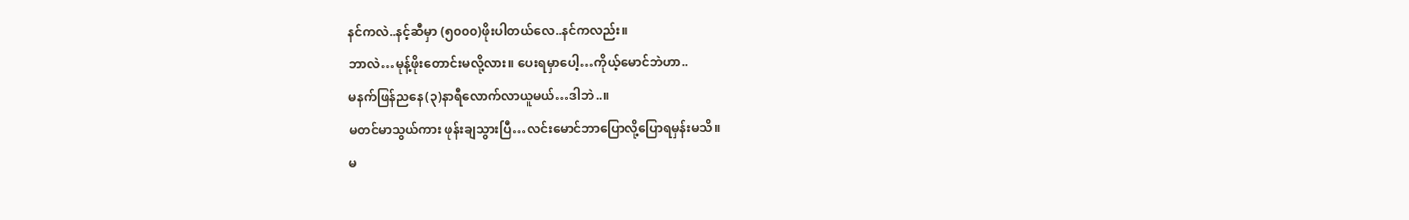နင်ကလဲ..နင့်ဆီမှာ (၅၀၀၀)ဖိုးပါတယ်လေ..နင်ကလည်း။
ဘာလဲ…မုန့်ဖိုးတောင်းမလို့လား။ ပေးရမှာပေါ့…ကိုယ့်မောင်ဘဲဟာ..
မနက်ဖြန်ညနေ(၃)နာရီလောက်လာယူမယ်…ဒါဘဲ..။
မတင်မာသွယ်ကား ဖုန်းချသွားပြီ…လင်းမောင်ဘာပြောလို့ပြောရမှန်းမသိ။
မ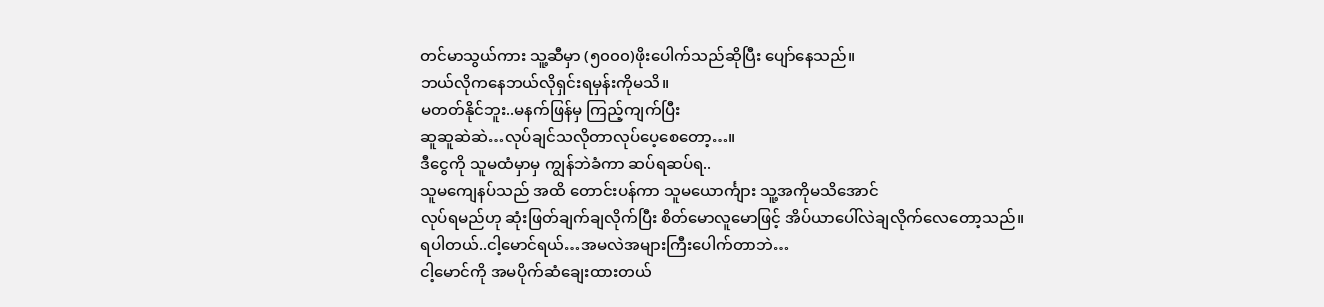တင်မာသွယ်ကား သူ့ဆီမှာ (၅၀၀၀)ဖိုးပေါက်သည်ဆိုပြီး ပျော်နေသည်။
ဘယ်လိုကနေဘယ်လိုရှင်းရမှန်းကိုမသိ။
မတတ်နိုင်ဘူး..မနက်ဖြန်မှ ကြည့်ကျက်ပြီး
ဆူဆူဆဲဆဲ…လုပ်ချင်သလိုတာလုပ်ပေ့စေတော့…။
ဒီငွေကို သူမထံမှာမှ ကျွန်ဘဲခံကာ ဆပ်ရဆပ်ရ..
သူမကျေနပ်သည် အထိ တောင်းပန်ကာ သူမယောင်္ကျား သူ့အကိုမသိအောင်
လုပ်ရမည်ဟု ဆုံးဖြတ်ချက်ချလိုက်ပြီး စိတ်မောလူမောဖြင့် အိပ်ယာပေါ်လဲချလိုက်လေတော့သည်။
ရပါတယ်..ငါ့မောင်ရယ်…အမလဲအများကြီးပေါက်တာဘဲ…
ငါ့မောင်ကို အမပိုက်ဆံချေးထားတယ်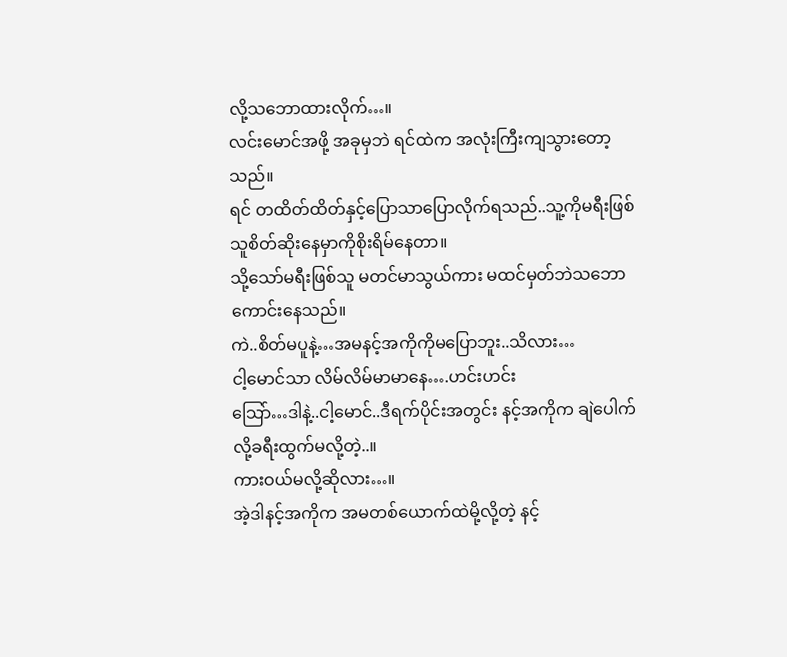လို့သဘောထားလိုက်…။
လင်းမောင်အဖို့ အခုမှဘဲ ရင်ထဲက အလုံးကြီးကျသွားတော့သည်။
ရင် တထိတ်ထိတ်နှင့်ပြောသာပြောလိုက်ရသည်..သူ့ကိုမရီးဖြစ်သူစိတ်ဆိုးနေမှာကိုစိုးရိမ်နေတာ။
သို့သော်မရီးဖြစ်သူ မတင်မာသွယ်ကား မထင်မှတ်ဘဲသဘောကောင်းနေသည်။
ကဲ..စိတ်မပူနဲ့…အမနင့်အကိုကိုမပြောဘူး..သိလား…
ငါ့မောင်သာ လိမ်လိမ်မာမာနေ….ဟင်းဟင်း
သြော်…ဒါနဲ့..ငါ့မောင်..ဒီရက်ပိုင်းအတွင်း နင့်အကိုက ချဲပေါက်လို့ခရီးထွက်မလို့တဲ့..။
ကားဝယ်မလို့ဆိုလား…။
အဲ့ဒါနင့်အကိုက အမတစ်ယောက်ထဲမို့လို့တဲ့ နင့်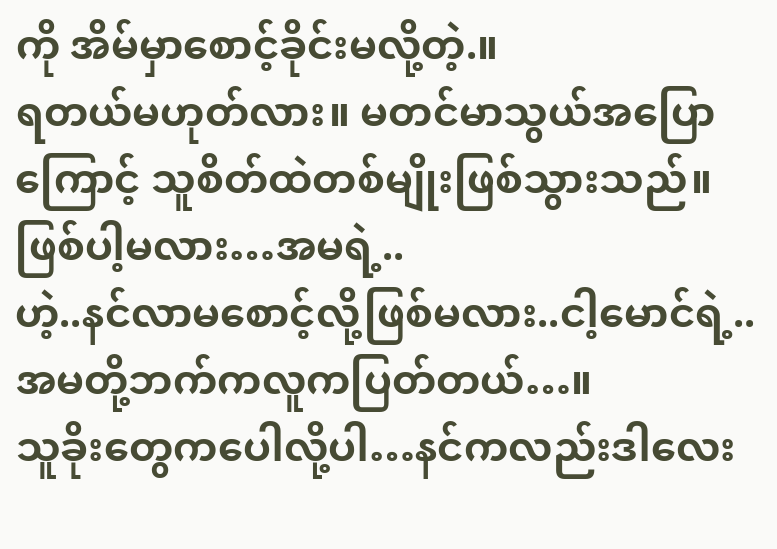ကို အိမ်မှာစောင့်ခိုင်းမလို့တဲ့.။
ရတယ်မဟုတ်လား။ မတင်မာသွယ်အပြောကြောင့် သူစိတ်ထဲတစ်မျိုးဖြစ်သွားသည်။
ဖြစ်ပါ့မလား…အမရဲ့..
ဟဲ့..နင်လာမစောင့်လို့ဖြစ်မလား..ငါ့မောင်ရဲ့..အမတို့ဘက်ကလူကပြတ်တယ်…။
သူခိုးတွေကပေါလို့ပါ…နင်ကလည်းဒါလေး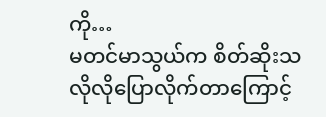ကို…
မတင်မာသွယ်က စိတ်ဆိုးသလိုလိုပြောလိုက်တာကြောင့်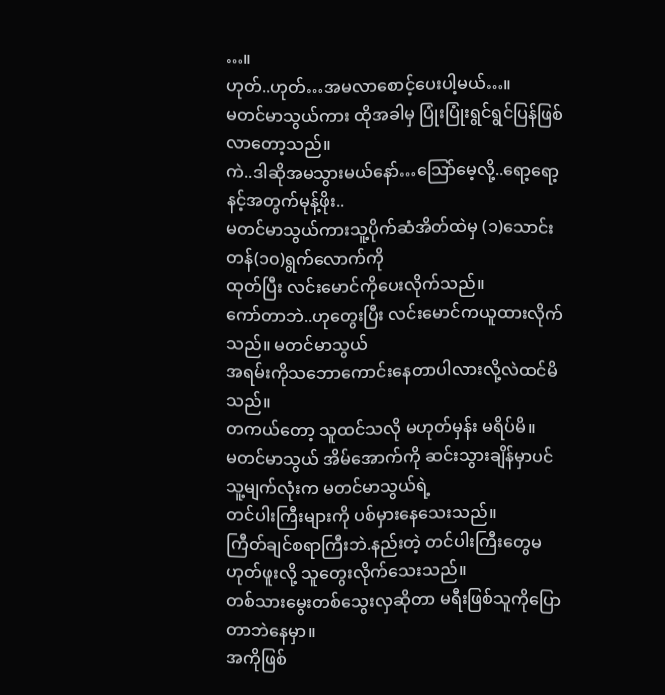…။
ဟုတ်..ဟုတ်…အမလာစောင့်ပေးပါ့မယ်…။
မတင်မာသွယ်ကား ထိုအခါမှ ပြုံးပြုံးရွင်ရွင်ပြန်ဖြစ်လာတော့သည်။
ကဲ..ဒါဆိုအမသွားမယ်နော်…သြော်မေ့လို့..ရော့ရော့နင့်အတွက်မုန့်ဖိုး..
မတင်မာသွယ်ကားသူ့ပိုက်ဆံအိတ်ထဲမှ (၁)သောင်းတန်(၁၀)ရွက်လောက်ကို
ထုတ်ပြီး လင်းမောင်ကိုပေးလိုက်သည်။
ကော်တာဘဲ..ဟုတွေးပြီး လင်းမောင်ကယူထားလိုက်သည်။ မတင်မာသွယ်
အရမ်းကိုသဘောကောင်းနေတာပါလားလို့လဲထင်မိသည်။
တကယ်တော့ သူထင်သလို မဟုတ်မှန်း မရိပ်မိ။
မတင်မာသွယ် အိမ်အောက်ကို ဆင်းသွားချိန်မှာပင် သူ့မျက်လုံးက မတင်မာသွယ်ရဲ့
တင်ပါးကြီးများကို ပစ်မှားနေသေးသည်။
ကြီတ်ချင်စရာကြီးဘဲ.နည်းတဲ့ တင်ပါးကြီးတွေမဟုတ်ဖူးလို့ သူတွေးလိုက်သေးသည်။
တစ်သားမွေးတစ်သွေးလှဆိုတာ မရီးဖြစ်သူကိုပြောတာဘဲနေမှာ။
အကိုဖြစ်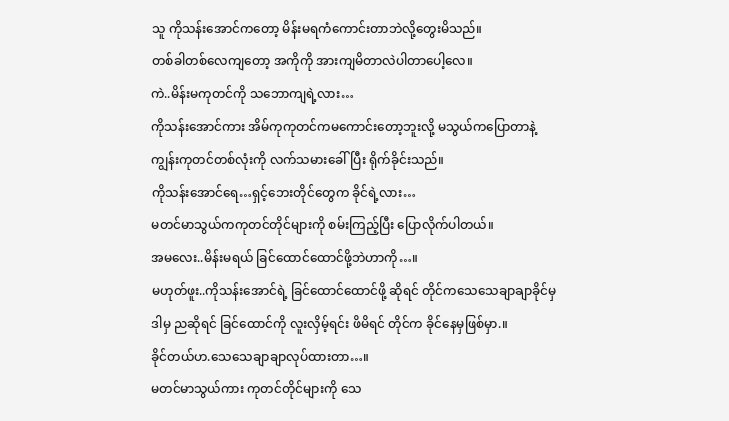သူ ကိုသန်းအောင်ကတော့ မိန်းမရကံကောင်းတာဘဲလို့တွေးမိသည်။
တစ်ခါတစ်လေကျတော့ အကိုကို အားကျမိတာလဲပါတာပေါ့လေ။
ကဲ..မိန်းမကုတင်ကို သဘောကျရဲ့လား…
ကိုသန်းအောင်ကား အိမ်ကုကုတင်ကမကောင်းတော့ဘူးလို့ မသွယ်ကပြောတာနဲ့
ကျွန်းကုတင်တစ်လုံးကို လက်သမားခေါ်ပြီး ရိုက်ခိုင်းသည်။
ကိုသန်းအောင်ရေ…ရှင့်ဘေးတိုင်တွေက ခိုင်ရဲ့လား…
မတင်မာသွယ်ကကုတင်တိုင်များကို စမ်းကြည့်ပြီး ပြောလိုက်ပါတယ်။
အမလေး..မိန်းမရယ် ခြင်ထောင်ထောင်ဖို့ဘဲဟာကို…။
မဟုတ်ဖူး..ကိုသန်းအောင်ရဲ့ ခြင်ထောင်ထောင်ဖို့ ဆိုရင် တိုင်ကသေသေချာချာခိုင်မှ
ဒါမှ ညဆိုရင် ခြင်ထောင်ကို လူးလှိမ့်ရင်း ဖိမိရင် တိုင်က ခိုင်နေမှဖြစ်မှာ.။
ခိုင်တယ်ဟ.သေသေချာချာလုပ်ထားတာ…။
မတင်မာသွယ်ကား ကုတင်တိုင်များကို သေ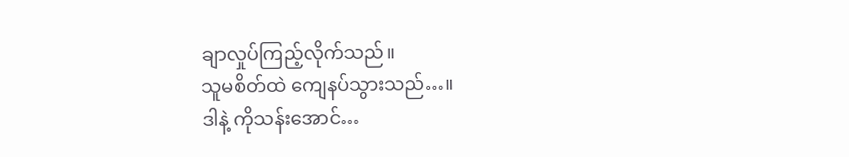ချာလှုပ်ကြည့်လိုက်သည်။
သူမစိတ်ထဲ ကျေနပ်သွားသည်…။
ဒါနဲ့ ကိုသန်းအောင်…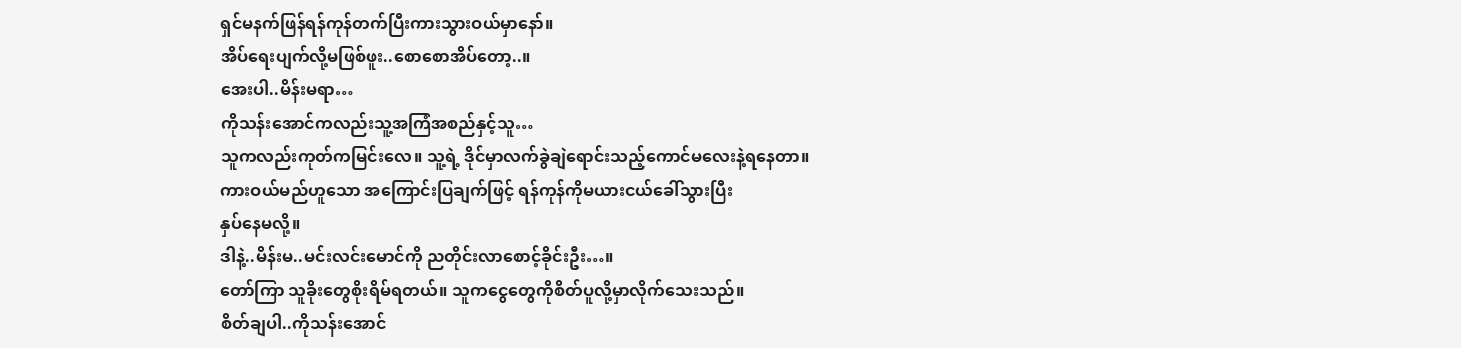ရှင်မနက်ဖြန်ရန်ကုန်တက်ပြီးကားသွားဝယ်မှာနော်။
အိပ်ရေးပျက်လို့မဖြစ်ဖူး..စောစောအိပ်တော့..။
အေးပါ..မိန်းမရာ…
ကိုသန်းအောင်ကလည်းသူ့အကြံအစည်နှင့်သူ…
သူကလည်းကုတ်ကမြင်းလေ။ သူ့ရဲ့ ဒိုင်မှာလက်ခွဲချဲရောင်းသည့်ကောင်မလေးနဲ့ရနေတာ။
ကားဝယ်မည်ဟူသော အကြောင်းပြချက်ဖြင့် ရန်ကုန်ကိုမယားငယ်ခေါ်သွားပြီး
နှပ်နေမလို့။
ဒါနဲ့..မိန်းမ..မင်းလင်းမောင်ကို ညတိုင်းလာစောင့်ခိုင်းဦး…။
တော်ကြာ သူခိုးတွေစိုးရိမ်ရတယ်။ သူကငွေတွေကိုစိတ်ပူလို့မှာလိုက်သေးသည်။
စိတ်ချပါ..ကိုသန်းအောင်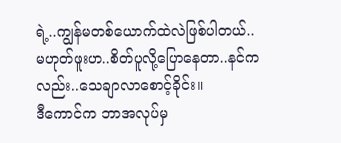ရဲ့..ကျွန်မတစ်ယောက်ထဲလဲဖြစ်ပါတယ်..
မဟုတ်ဖူးဟ..စိတ်ပူလို့ပြောနေတာ..နင်ကလည်း..သေချာလာစောင့်ခိုင်း။
ဒီကောင်က ဘာအလုပ်မှ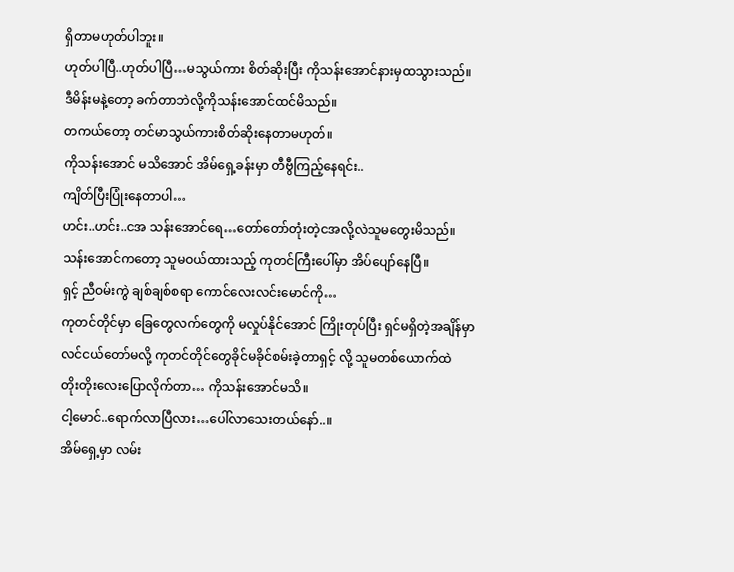ရှိတာမဟုတ်ပါဘူး။
ဟုတ်ပါပြီ..ဟုတ်ပါပြီ…မသွယ်ကား စိတ်ဆိုးပြီး ကိုသန်းအောင်နားမှထသွားသည်။
ဒီမိန်းမနဲ့တော့ ခက်တာဘဲလို့ကိုသန်းအောင်ထင်မိသည်။
တကယ်တော့ တင်မာသွယ်ကားစိတ်ဆိုးနေတာမဟုတ်။
ကိုသန်းအောင် မသိအောင် အိမ်ရှေ့ခန်းမှာ တီဗွီကြည့်နေရင်း..
ကျိတ်ပြီးပြုံးနေတာပါ…
ဟင်း..ဟင်း..ငအ သန်းအောင်ရေ…တော်တော်တုံးတဲ့ငအလို့လဲသူမတွေးမိသည်။
သန်းအောင်ကတော့ သူမဝယ်ထားသည့် ကုတင်ကြီးပေါ်မှာ အိပ်ပျော်နေပြီ။
ရှင့် ညီဝမ်းကွဲ ချစ်ချစ်စရာ ကောင်လေးလင်းမောင်ကို…
ကုတင်တိုင်မှာ ခြေတွေလက်တွေကို မလှုပ်နိုင်အောင် ကြိုးတုပ်ပြီး ရှင်မရှိတဲ့အချိန်မှာ
လင်ငယ်တော်မလို့ ကုတင်တိုင်တွေခိုင်မခိုင်စမ်းခဲ့တာရှင့် လို့ သူမတစ်ယောက်ထဲ
တိုးတိုးလေးပြောလိုက်တာ… ကိုသန်းအောင်မသိ။
ငါ့မောင်..ရောက်လာပြီလား…ပေါ်လာသေးတယ်နော်..။
အိမ်ရှေ့မှာ လမ်း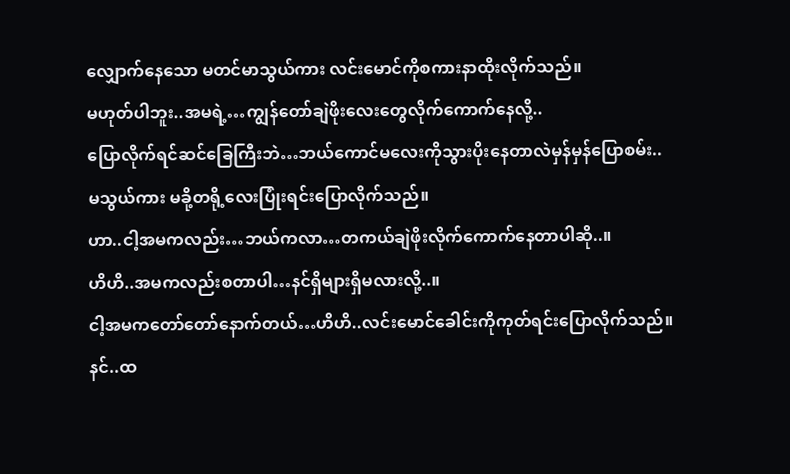လျှောက်နေသော မတင်မာသွယ်ကား လင်းမောင်ကိုစကားနာထိုးလိုက်သည်။
မဟုတ်ပါဘူး..အမရဲ့…ကျွန်တော်ချဲဖိုးလေးတွေလိုက်ကောက်နေလို့..
ပြောလိုက်ရင်ဆင်ခြေကြီးဘဲ…ဘယ်ကောင်မလေးကိုသွားပိုးနေတာလဲမှန်မှန်ပြောစမ်း..
မသွယ်ကား မခို့တရို့လေးပြုံးရင်းပြောလိုက်သည်။
ဟာ..ငါ့အမကလည်း…ဘယ်ကလာ…တကယ်ချဲဖိုးလိုက်ကောက်နေတာပါဆို..။
ဟိဟိ..အမကလည်းစတာပါ…နင်ရှိများရှိမလားလို့..။
ငါ့အမကတော်တော်နောက်တယ်…ဟိဟိ..လင်းမောင်ခေါင်းကိုကုတ်ရင်းပြောလိုက်သည်။
နင်..ထ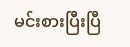မင်းစားပြီးပြီ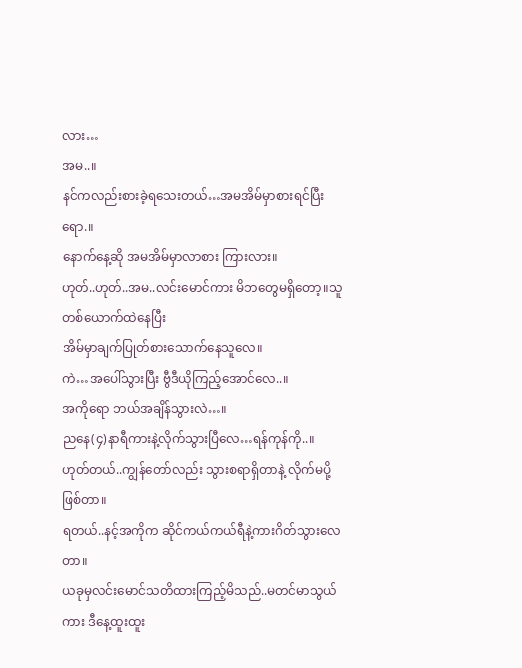လား…
အမ..။
နင်ကလည်းစားခဲ့ရသေးတယ်…အမအိမ်မှာစားရင်ပြီးရော.။
နောက်နေ့ဆို အမအိမ်မှာလာစား ကြားလား။
ဟုတ်..ဟုတ်..အမ..လင်းမောင်ကား မိဘတွေမရှိတော့။သူတစ်ယောက်ထဲနေပြီး
အိမ်မှာချက်ပြုတ်စားသောက်နေသူလေ။
ကဲ…အပေါ်သွားပြီး ဗွီဒီယိုကြည့်အောင်လေ..။
အကိုရော ဘယ်အချိန်သွားလဲ…။
ညနေ(၄)နာရီကားနဲ့လိုက်သွားပြီလေ…ရန်ကုန်ကို..။
ဟုတ်တယ်..ကျွန်တော်လည်း သွားစရာရှိတာနဲ့ လိုက်မပို့ဖြစ်တာ။
ရတယ်..နင့်အကိုက ဆိုင်ကယ်ကယ်ရီနဲ့ကားဂိတ်သွားလေတာ။
ယခုမှလင်းမောင်သတိထားကြည့်မိသည်..မတင်မာသွယ်ကား ဒီနေ့ထူးထူး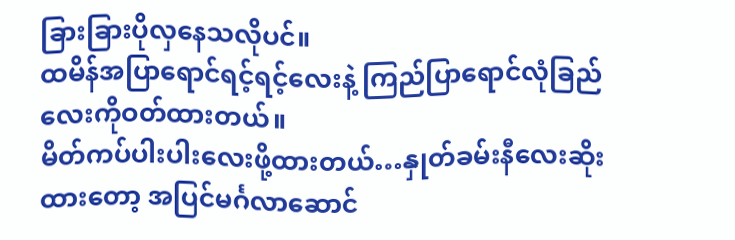ခြားခြားပိုလှနေသလိုပင်။
ထမိန်အပြာရောင်ရင့်ရင့်လေးနဲ့ ကြည်ပြာရောင်လုံခြည်လေးကိုဝတ်ထားတယ်။
မိတ်ကပ်ပါးပါးလေးဖို့ထားတယ်…နှုတ်ခမ်းနီလေးဆိုးထားတော့ အပြင်မင်္ဂလာဆောင်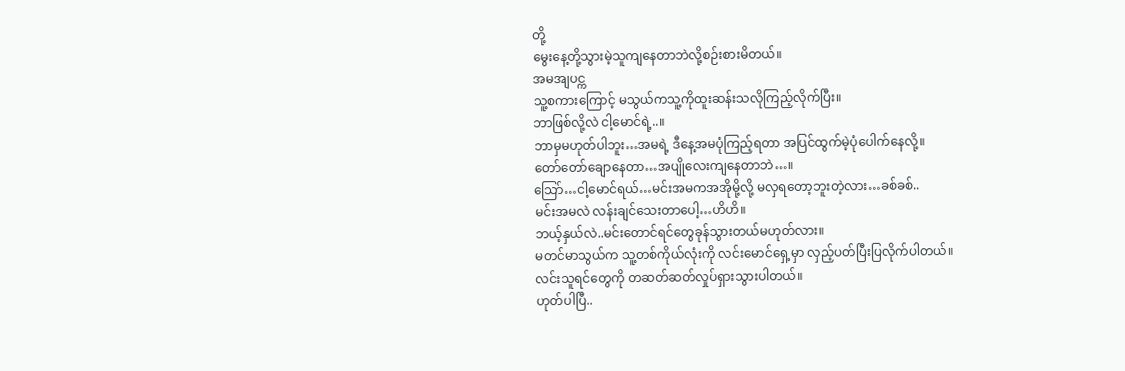တို့
မွေးနေ့တို့သွားမဲ့သူကျနေတာဘဲလို့စဉ်းစားမိတယ်။
အမအျပင္က
သူ့စကားကြောင့် မသွယ်ကသူ့ကိုထူးဆန်းသလိုကြည့်လိုက်ပြီး။
ဘာဖြစ်လို့လဲ ငါ့မောင်ရဲ့..။
ဘာမှမဟုတ်ပါဘူး…အမရဲ့ ဒီနေ့အမပုံကြည့်ရတာ အပြင်ထွက်မဲ့ပုံပေါက်နေလို့။
တော်တော်ချောနေတာ…အပျိုလေးကျနေတာဘဲ…။
သြော်…ငါ့မောင်ရယ်…မင်းအမကအအိုမို့လို့ မလှရတော့ဘူးတဲ့လား…ခစ်ခစ်..
မင်းအမလဲ လန်းချင်သေးတာပေါ့…ဟိဟိ။
ဘယ့်နှယ်လဲ..မင်းတောင်ရင်တွေခုန်သွားတယ်မဟုတ်လား။
မတင်မာသွယ်က သူ့တစ်ကိုယ်လုံးကို လင်းမောင်ရှေ့မှာ လှည့်ပတ်ပြီးပြလိုက်ပါတယ်။
လင်းသူရင်တွေကို တဆတ်ဆတ်လှုပ်ရှားသွားပါတယ်။
ဟုတ်ပါပြီ..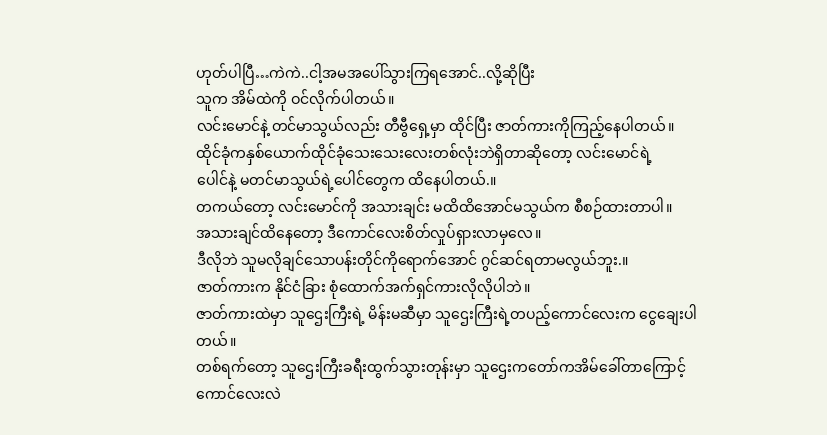ဟုတ်ပါပြီ…ကဲကဲ..ငါ့အမအပေါ်သွားကြရအောင်..လို့ဆိုပြီး
သူက အိမ်ထဲကို ဝင်လိုက်ပါတယ်။
လင်းမောင်နဲ့ တင်မာသွယ်လည်း တီဗွီရှေ့မှာ ထိုင်ပြီး ဇာတ်ကားကိုကြည့်နေပါတယ်။
ထိုင်ခုံကနှစ်ယောက်ထိုင်ခုံသေးသေးလေးတစ်လုံးဘဲရှိတာဆိုတော့ လင်းမောင်ရဲ့
ပေါင်နဲ့ မတင်မာသွယ်ရဲ့ပေါင်တွေက ထိနေပါတယ်.။
တကယ်တော့ လင်းမောင်ကို အသားချင်း မထိထိအောင်မသွယ်က စီစဉ်ထားတာပါ။
အသားချင်ထိနေတော့ ဒီကောင်လေးစိတ်လှုပ်ရှားလာမှလေ။
ဒီလိုဘဲ သူမလိုချင်သောပန်းတိုင်ကိုရောက်အောင် ဂွင်ဆင်ရတာမလွယ်ဘူး.။
ဇာတ်ကားက နိုင်ငံခြား စုံထောက်အက်ရှင်ကားလိုလိုပါဘဲ။
ဇာတ်ကားထဲမှာ သူဌေးကြီးရဲ့ မိန်းမဆီမှာ သူဌေးကြီးရဲ့တပည့်ကောင်လေးက ငွေချေးပါတယ်။
တစ်ရက်တော့ သူဌေးကြီးခရီးထွက်သွားတုန်းမှာ သူဌေးကတော်ကအိမ်ခေါ်တာကြောင့်
ကောင်လေးလဲ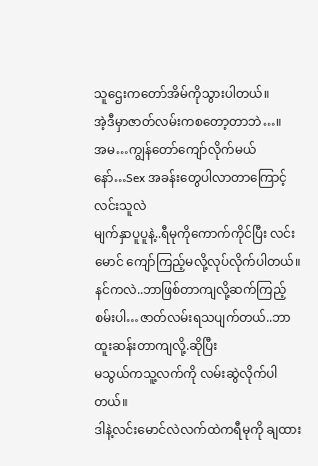သူဌေးကတော်အိမ်ကိုသွားပါတယ်။
အဲ့ဒီမှာဇာတ်လမ်းကစတော့တာဘဲ…။
အမ…ကျွန်တော်ကျော်လိုက်မယ်နော်…Sex အခန်းတွေပါလာတာကြောင့် လင်းသူလဲ
မျက်နှာပူပူနဲ့..ရီမုကိုကောက်ကိုင်ပြီး လင်းမောင် ကျော်ကြည့်မလို့လုပ်လိုက်ပါတယ်။
နင်ကလဲ..ဘာဖြစ်တာကျလို့ဆက်ကြည့်စမ်းပါ…ဇာတ်လမ်းရသပျက်တယ်..ဘာထူးဆန်းတာကျလို့.ဆိုပြီး
မသွယ်ကသူ့လက်ကို လမ်းဆွဲလိုက်ပါတယ်။
ဒါနဲ့လင်းမောင်လဲလက်ထဲကရီမုကို ချထား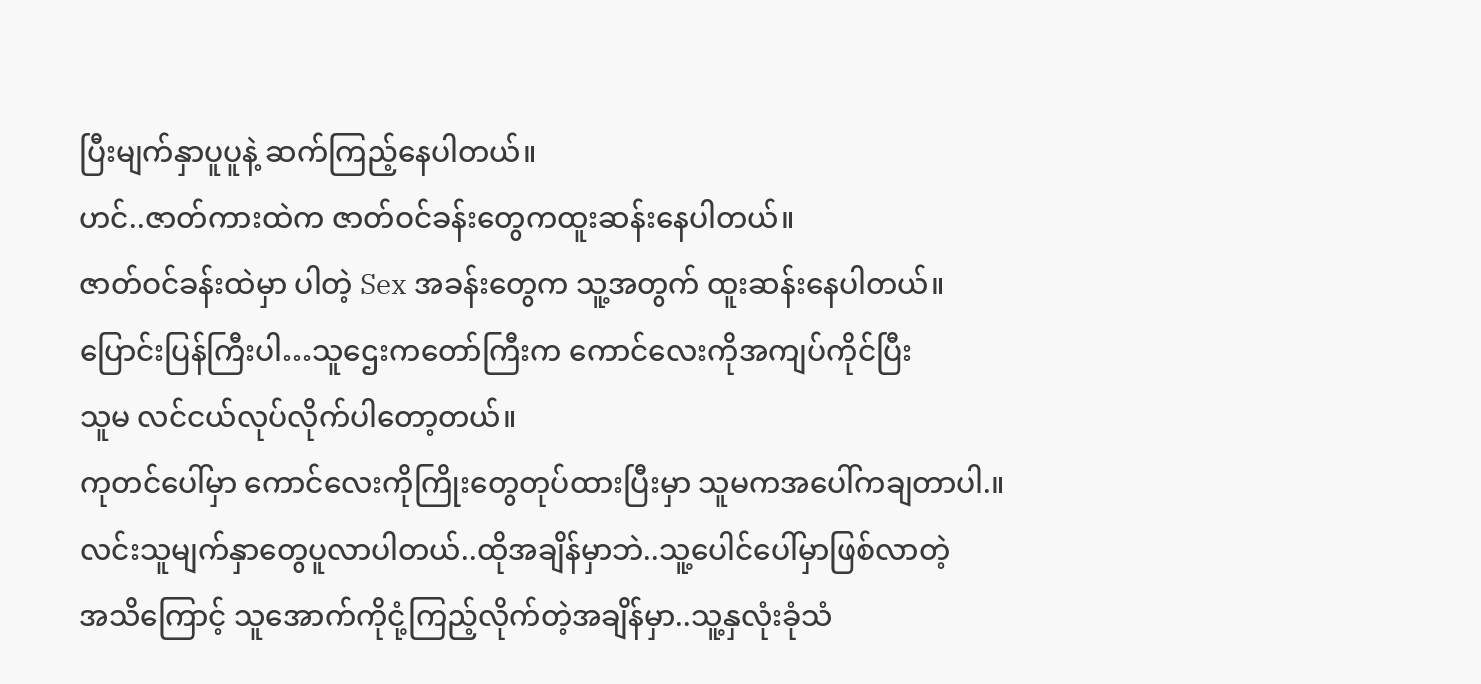ပြီးမျက်နှာပူပူနဲ့ ဆက်ကြည့်နေပါတယ်။
ဟင်..ဇာတ်ကားထဲက ဇာတ်ဝင်ခန်းတွေကထူးဆန်းနေပါတယ်။
ဇာတ်ဝင်ခန်းထဲမှာ ပါတဲ့ Sex အခန်းတွေက သူ့အတွက် ထူးဆန်းနေပါတယ်။
ပြောင်းပြန်ကြီးပါ…သူဌေးကတော်ကြီးက ကောင်လေးကိုအကျပ်ကိုင်ပြီး
သူမ လင်ငယ်လုပ်လိုက်ပါတော့တယ်။
ကုတင်ပေါ်မှာ ကောင်လေးကိုကြိုးတွေတုပ်ထားပြီးမှာ သူမကအပေါ်ကချတာပါ.။
လင်းသူမျက်နှာတွေပူလာပါတယ်..ထိုအချိန်မှာဘဲ..သူ့ပေါင်ပေါ်မှာဖြစ်လာတဲ့
အသိကြောင့် သူအောက်ကိုငုံ့ကြည့်လိုက်တဲ့အချိန်မှာ..သူ့နှလုံးခုံသံ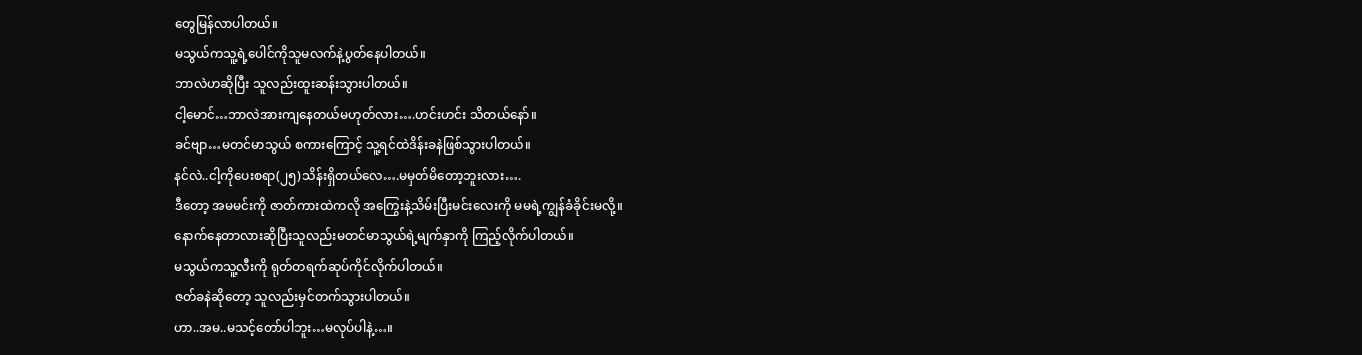တွေမြန်လာပါတယ်။
မသွယ်ကသူ့ရဲ့ပေါင်ကိုသူမလက်နဲ့ပွတ်နေပါတယ်။
ဘာလဲဟဆိုပြီး သူလည်းထူးဆန်းသွားပါတယ်။
ငါ့မောင်…ဘာလဲအားကျနေတယ်မဟုတ်လား….ဟင်းဟင်း သိတယ်နော်။
ခင်ဗျာ…မတင်မာသွယ် စကားကြောင့် သူ့ရင်ထဲဒိန်းခနဲဖြစ်သွားပါတယ်။
နင်လဲ..ငါ့ကိုပေးစရာ(၂၅)သိန်းရှိတယ်လေ….မမှတ်မိတော့ဘူးလား….
ဒီတော့ အမမင်းကို ဇာတ်ကားထဲကလို အကြွေးနဲ့သိမ်းပြီးမင်းလေးကို မမရဲ့ကျွန်ခံခိုင်းမလို့။
နောက်နေတာလားဆိုပြီးသူလည်းမတင်မာသွယ်ရဲ့မျက်နှာကို ကြည့်လိုက်ပါတယ်။
မသွယ်ကသူ့လီးကို ရုတ်တရက်ဆုပ်ကိုင်လိုက်ပါတယ်။
ဇတ်ခနဲဆိုတော့ သူလည်းမှင်တက်သွားပါတယ်။
ဟာ..အမ..မသင့်တော်ပါဘူး…မလုပ်ပါနဲ့…။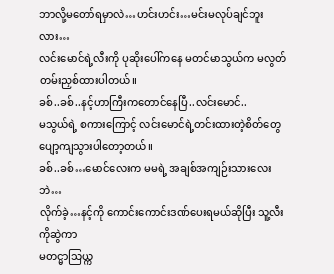ဘာလို့မတော်ရမှာလဲ…ဟင်းဟင်း…မင်းမလုပ်ချင်ဘူးလား…
လင်းမောင်ရဲ့လီးကို ပုဆိုးပေါ်ကနေ မတင်မာသွယ်က မလွတ်တမ်းညှစ်ထားပါတယ်။
ခစ်..ခစ်..နင့်ဟာကြီးကတောင်နေပြီ..လင်းမောင်..
မသွယ်ရဲ့ စကားကြောင့် လင်းမောင်ရဲ့တင်းထားတဲ့စိတ်တွေပျော့ကျသွားပါတော့တယ်။
ခစ်..ခစ်…မောင်လေးက မမရဲ့ အချစ်အကျဉ်းသားလေးဘဲ…
လိုက်ခဲ့…နင့်ကို ကောင်းကောင်းဒဏ်ပေးရမယ်ဆိုပြီး သူ့လီးကိုဆွဲကာ
မတင္မာသြယ္က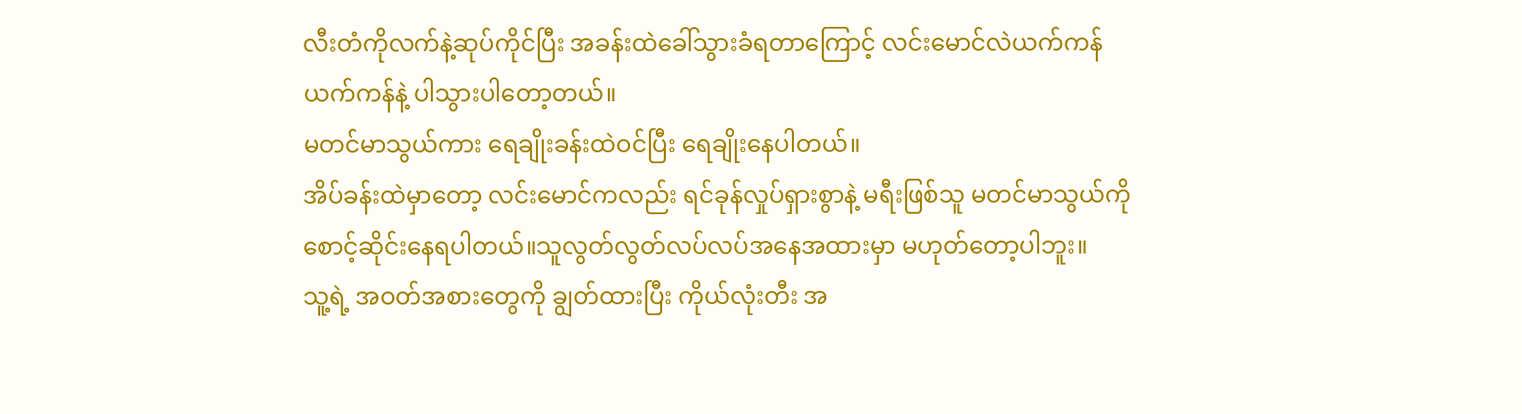လီးတံကိုလက်နဲ့ဆုပ်ကိုင်ပြီး အခန်းထဲခေါ်သွားခံရတာကြောင့် လင်းမောင်လဲယက်ကန်
ယက်ကန်နဲ့ ပါသွားပါတော့တယ်။
မတင်မာသွယ်ကား ရေချိုးခန်းထဲဝင်ပြီး ရေချိုးနေပါတယ်။
အိပ်ခန်းထဲမှာတော့ လင်းမောင်ကလည်း ရင်ခုန်လှုပ်ရှားစွာနဲ့ မရီးဖြစ်သူ မတင်မာသွယ်ကို
စောင့်ဆိုင်းနေရပါတယ်။သူလွတ်လွတ်လပ်လပ်အနေအထားမှာ မဟုတ်တော့ပါဘူး။
သူ့ရဲ့ အဝတ်အစားတွေကို ချွတ်ထားပြီး ကိုယ်လုံးတီး အ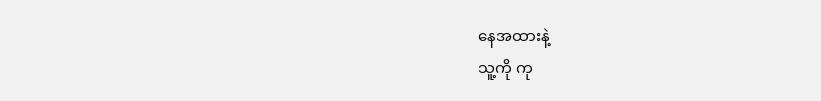နေအထားနဲ့
သူ့ကို ကု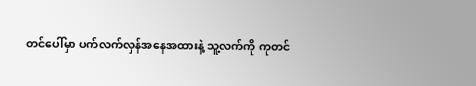တင်ပေါ်မှာ ပက်လက်လှန်အနေအထားနဲ့ သူ့လက်ကို ကုတင်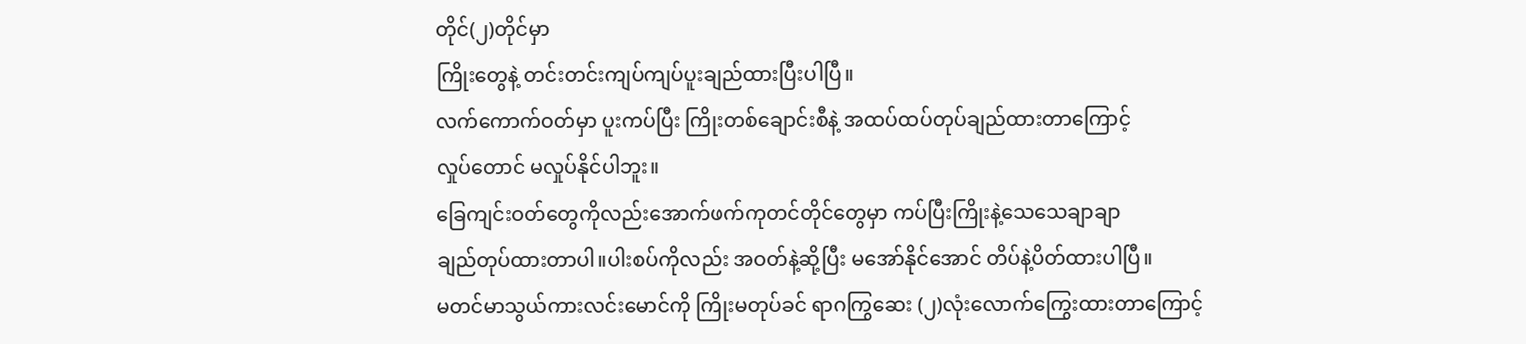တိုင်(၂)တိုင်မှာ
ကြိုးတွေနဲ့ တင်းတင်းကျပ်ကျပ်ပူးချည်ထားပြီးပါပြီ။
လက်ကောက်ဝတ်မှာ ပူးကပ်ပြီး ကြိုးတစ်ချောင်းစီနဲ့ အထပ်ထပ်တုပ်ချည်ထားတာကြောင့်
လှုပ်တောင် မလှုပ်နိုင်ပါဘူး။
ခြေကျင်းဝတ်တွေကိုလည်းအောက်ဖက်ကုတင်တိုင်တွေမှာ ကပ်ပြီးကြိုးနဲ့သေသေချာချာ
ချည်တုပ်ထားတာပါ။ပါးစပ်ကိုလည်း အဝတ်နဲ့ဆို့ပြီး မအော်နိုင်အောင် တိပ်နဲ့ပိတ်ထားပါပြီ။
မတင်မာသွယ်ကားလင်းမောင်ကို ကြိုးမတုပ်ခင် ရာဂကြွဆေး (၂)လုံးလောက်ကြွေးထားတာကြောင့်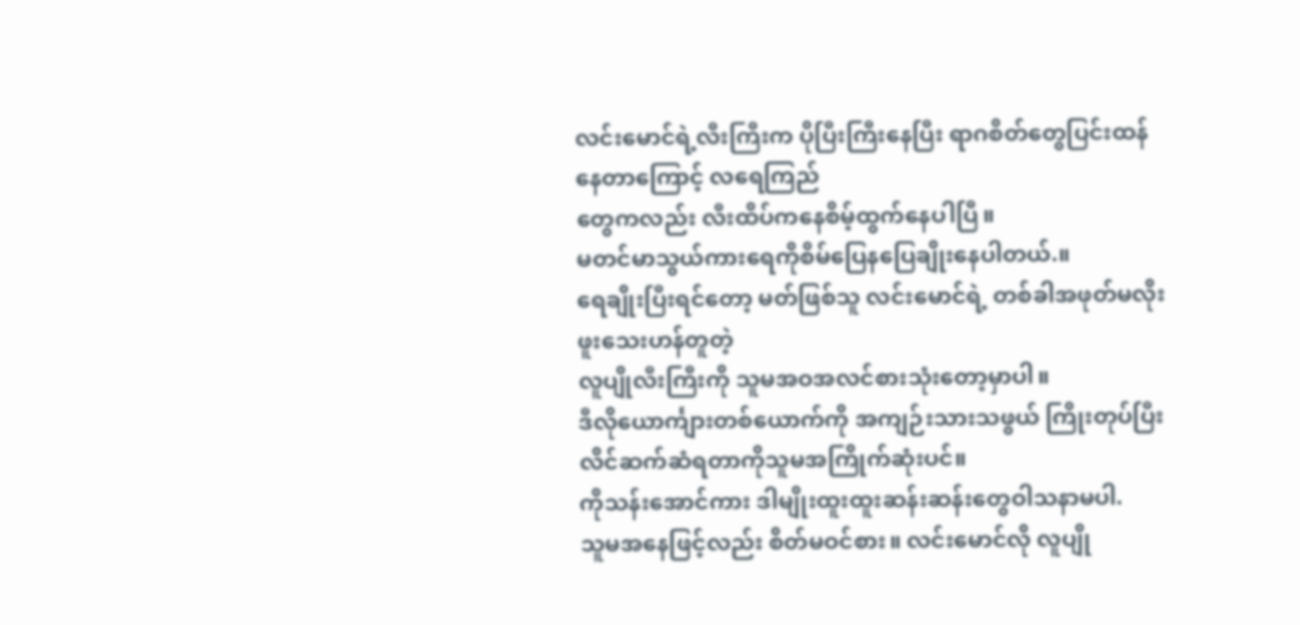လင်းမောင်ရဲ့လီးကြီးက ပိုပြီးကြီးနေပြီး ရာဂစိတ်တွေပြင်းထန်နေတာကြောင့် လရေကြည်
တွေကလည်း လီးထိပ်ကနေစိမ့်ထွက်နေပါပြီ။
မတင်မာသွယ်ကားရေကိုစိမ်ပြေနပြေချိုးနေပါတယ်.။
ရေချိုးပြီးရင်တော့ မတ်ဖြစ်သူ လင်းမောင်ရဲ့ တစ်ခါအဖုတ်မလိုးဖူးသေးဟန်တူတဲ့
လူပျိုလီးကြီးကို သူမအဝအလင်စားသုံးတော့မှာပါ။
ဒီလိုယောင်္ကျားတစ်ယောက်ကို အကျဉ်းသားသဖွယ် ကြိုးတုပ်ပြီး လိင်ဆက်ဆံရတာကိုသူမအကြိုက်ဆုံးပင်။
ကိုသန်းအောင်ကား ဒါမျိုးထူးထူးဆန်းဆန်းတွေဝါသနာမပါ.
သူမအနေဖြင့်လည်း စိတ်မဝင်စား။ လင်းမောင်လို လူပျို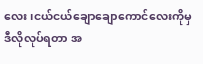လေး၊ငယ်ငယ်ချောချောကောင်လေးကိုမှ
ဒီလိုလုပ်ရတာ အ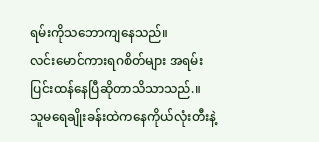ရမ်းကိုသဘောကျနေသည်။
လင်းမောင်ကားရဂစိတ်များ အရမ်းပြင်းထန်နေပြီဆိုတာသိသာသည်.။
သူမရေချိုးခန်းထဲကနေကိုယ်လုံးတီးနဲ့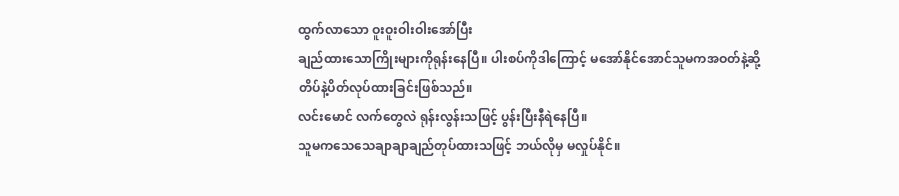ထွက်လာသော ဝူးဝူးဝါးဝါးအော်ပြီး
ချည်ထားသောကြိုးများကိုရုန်းနေပြီ။ ပါးစပ်ကိုဒါကြောင့် မအော်နိုင်အောင်သူမကအဝတ်နဲ့ဆို့
တိပ်နဲ့ပိတ်လုပ်ထားခြင်းဖြစ်သည်။
လင်းမောင် လက်တွေလဲ ရုန်းလွန်းသဖြင့် ပွန်းပြီးနီရဲနေပြီ။
သူမကသေသေချာချာချည်တုပ်ထားသဖြင့် ဘယ်လိုမှ မလှုပ်နိုင်။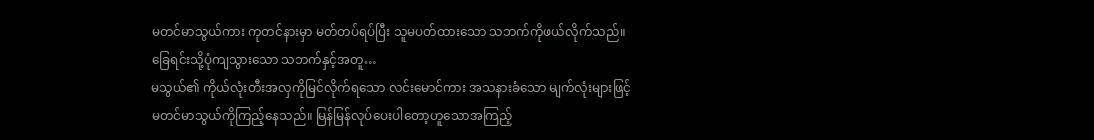မတင်မာသွယ်ကား ကုတင်နားမှာ မတ်တပ်ရပ်ပြီး သူမပတ်ထားသော သဘက်ကိုဖယ်လိုက်သည်။
ခြေရင်းသို့ပုံကျသွားသော သဘက်နှင့်အတူ…
မသွယ်၏ ကိုယ်လုံးတီးအလှကိုမြင်လိုက်ရသော လင်းမောင်ကား အသနားခံသော မျက်လုံးများဖြင့်
မတင်မာသွယ်ကိုကြည့်နေသည်။ မြန်မြန်လုပ်ပေးပါတော့ဟူသောအကြည့်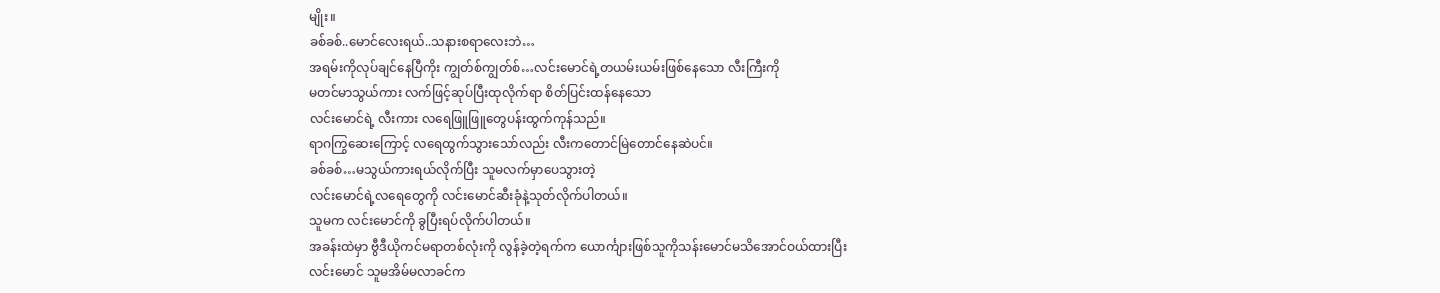မျိုး။
ခစ်ခစ်..မောင်လေးရယ်..သနားစရာလေးဘဲ…
အရမ်းကိုလုပ်ချင်နေပြီကိုး ကျွတ်စ်ကျွတ်စ်…လင်းမောင်ရဲ့တယမ်းယမ်းဖြစ်နေသော လီးကြီးကို
မတင်မာသွယ်ကား လက်ဖြင့်ဆုပ်ပြီးထုလိုက်ရာ စိတ်ပြင်းထန်နေသော
လင်းမောင်ရဲ့ လီးကား လရေဖြူဖြူတွေပန်းထွက်ကုန်သည်။
ရာဂကြွဆေးကြောင့် လရေထွက်သွားသော်လည်း လီးကတောင်မြဲတောင်နေဆဲပင်။
ခစ်ခစ်…မသွယ်ကားရယ်လိုက်ပြီး သူမလက်မှာပေသွားတဲ့
လင်းမောင်ရဲ့လရေတွေကို လင်းမောင်ဆီးခုံနဲ့သုတ်လိုက်ပါတယ်။
သူမက လင်းမောင်ကို ခွပြီးရပ်လိုက်ပါတယ်။
အခန်းထဲမှာ ဗွီဒီယိုကင်မရာတစ်လုံးကို လွန်ခဲ့တဲ့ရက်က ယောင်္ကျားဖြစ်သူကိုသန်းမောင်မသိအောင်ဝယ်ထားပြီး
လင်းမောင် သူမအိမ်မလာခင်က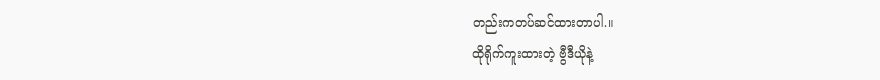တည်းကတပ်ဆင်ထားတာပါ.။
ထိုရိုက်ကူးထားတဲ့ ဗွီဒီယိုနဲ့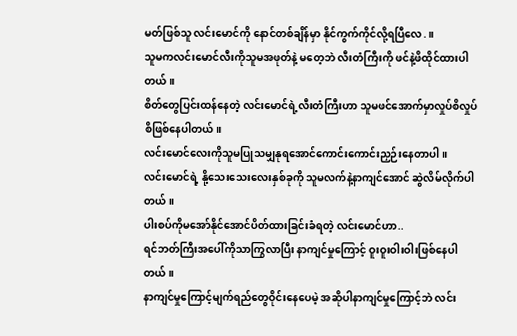မတ်ဖြစ်သူ လင်းမောင်ကို နောင်တစ်ချိန်မှာ နိုင်ကွက်ကိုင်လို့ရပြီလေ.။
သူမကလင်းမောင်လီးကိုသူမအဖုတ်နဲ့ မတေ့ဘဲ လီးတံကြီးကို ဖင်နဲ့ဖိထိုင်ထားပါတယ်။
စိတ်တွေပြင်းထန်နေတဲ့ လင်းမောင်ရဲ့လီးတံကြီးဟာ သူမဖင်အောက်မှာလှုပ်စိလှုပ်စိဖြစ်နေပါတယ်။
လင်းမောင်လေးကိုသူမပြုသမျှနုရအောင်ကောင်းကောင်းညှဉ်းနေတာပါ။
လင်းမောင်ရဲ့ နို့သေးသေးလေးနှစ်ခုကို သူမလက်နဲ့နာကျင်အောင် ဆွဲလိမ်လိုက်ပါတယ်။
ပါးစပ်ကိုမအော်နိုင်အောင်ပိတ်ထားခြင်းခံရတဲ့ လင်းမောင်ဟာ..
ရင်ဘတ်ကြီးအပေါ်ကိုသာကြွလာပြီး နာကျင်မှုကြောင့် ဝူးဝူးဝါးဝါးဖြစ်နေပါတယ်။
နာကျင်မှုကြောင့်မျက်ရည်တွေဝိုင်းနေပေမဲ့ အဆိုပါနာကျင်မှုကြောင့်ဘဲ လင်း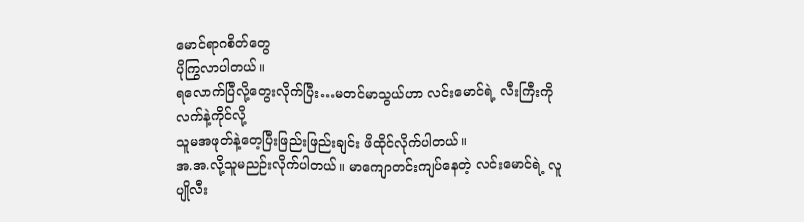မောင်ရာဂစိတ်တွေ
ပိုကြွလာပါတယ်။
ရလောက်ပြီလို့တွေးလိုက်ပြီး…မတင်မာသွယ်ဟာ လင်းမောင်ရဲ့ လီးကြီးကို လက်နဲ့ကိုင်လို့
သူမအဖုတ်နဲ့တေ့ပြီးဖြည်းဖြည်းချင်း ဖိထိုင်လိုက်ပါတယ်။
အ.အ.လို့သူမညဉ်းလိုက်ပါတယ်။ မာကျောတင်းကျပ်နေတဲ့ လင်းမောင်ရဲ့ လူပျိုလီး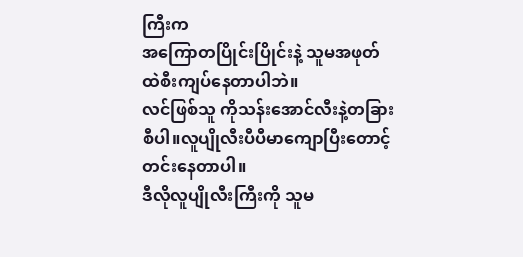ကြီးက
အကြောတပြိုင်းပြိုင်းနဲ့ သူမအဖုတ်ထဲစီးကျပ်နေတာပါဘဲ။
လင်ဖြစ်သူ ကိုသန်းအောင်လီးနဲ့တခြားစီပါ။လူပျိုလီးပီပီမာကျောပြီးတောင့်တင်းနေတာပါ။
ဒီလိုလူပျိုလီးကြီးကို သူမ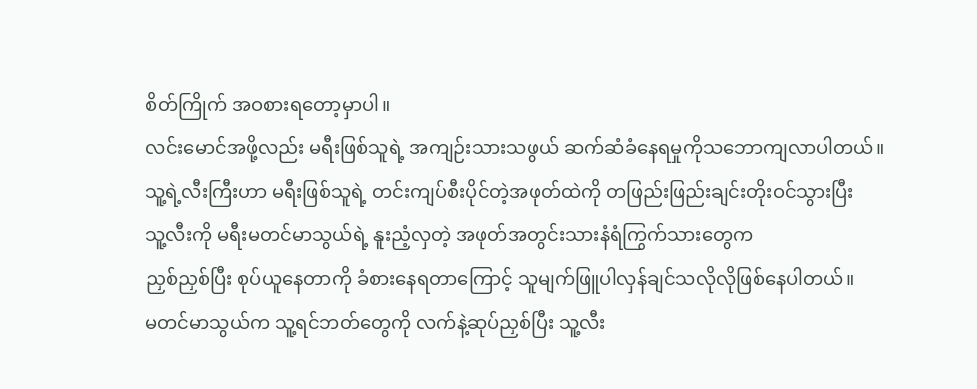စိတ်ကြိုက် အဝစားရတော့မှာပါ။
လင်းမောင်အဖို့လည်း မရီးဖြစ်သူရဲ့ အကျဉ်းသားသဖွယ် ဆက်ဆံခံနေရမှုကိုသဘောကျလာပါတယ်။
သူ့ရဲ့လီးကြီးဟာ မရီးဖြစ်သူရဲ့ တင်းကျပ်စီးပိုင်တဲ့အဖုတ်ထဲကို တဖြည်းဖြည်းချင်းတိုးဝင်သွားပြီး
သူ့လီးကို မရီးမတင်မာသွယ်ရဲ့ နူးညံ့လှတဲ့ အဖုတ်အတွင်းသားနံရံကြွက်သားတွေက
ညှစ်ညှစ်ပြီး စုပ်ယူနေတာကို ခံစားနေရတာကြောင့် သူမျက်ဖြူပါလှန်ချင်သလိုလိုဖြစ်နေပါတယ်။
မတင်မာသွယ်က သူ့ရင်ဘတ်တွေကို လက်နဲ့ဆုပ်ညှစ်ပြီး သူ့လီး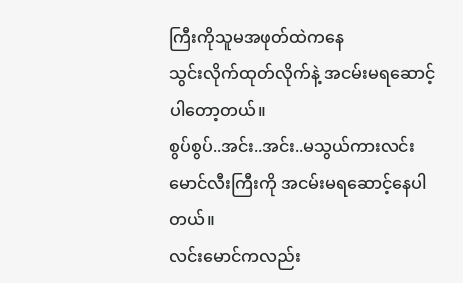ကြီးကိုသူမအဖုတ်ထဲကနေ
သွင်းလိုက်ထုတ်လိုက်နဲ့ အငမ်းမရဆောင့်ပါတော့တယ်။
စွပ်စွပ်..အင်း..အင်း..မသွယ်ကားလင်းမောင်လီးကြီးကို အငမ်းမရဆောင့်နေပါတယ်။
လင်းမောင်ကလည်း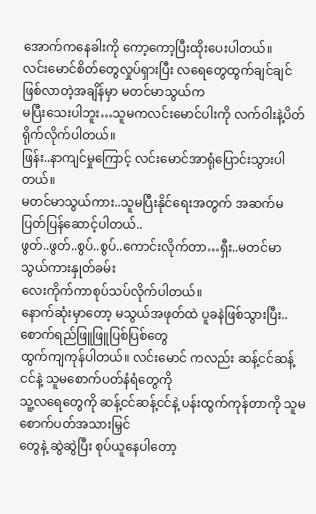အောက်ကနေခါးကို ကော့ကော့ပြီးထိုးပေးပါတယ်။
လင်းမောင်စိတ်တွေလှုပ်ရှားပြီး လရေတွေထွက်ချင်ချင်ဖြစ်လာတဲ့အချိန်မှာ မတင်မာသွယ်က
မပြီးသေးပါဘူး…သူမကလင်းမောင်ပါးကို လက်ဝါးနဲ့ပိတ်ရိုက်လိုက်ပါတယ်။
ဖြန်း..နာကျင်မှုကြောင့် လင်းမောင်အာရုံပြောင်းသွားပါတယ်။
မတင်မာသွယ်ကား..သူမပြီးနိုင်ရေးအတွက် အဆက်မပြတ်ပြန်ဆောင့်ပါတယ်..
ဖွတ်..ဖွတ်..စွပ်..စွပ်..ကောင်းလိုက်တာ…ရှီး..မတင်မာသွယ်ကားနှုတ်ခမ်း
လေးကိုက်ကာစုပ်သပ်လိုက်ပါတယ်။
နောက်ဆုံးမှာတော့ မသွယ်အဖုတ်ထဲ ပူခနဲဖြစ်သွားပြီး..စောက်ရည်ဖြူဖြူပြစ်ပြစ်တွေ
ထွက်ကျကုန်ပါတယ်။ လင်းမောင် ကလည်း ဆန့်ငင်ဆန့်ငင်နဲ့ သူမစောက်ပတ်နံရံတွေကို
သူ့လရေတွေကို ဆန့်ငင်ဆန့်ငင်နဲ့ ပန်းထွက်ကုန်တာကို သူမစောက်ပတ်အသားမြှင်
တွေနဲ့ ဆွဲဆွဲပြီး စုပ်ယူနေပါတော့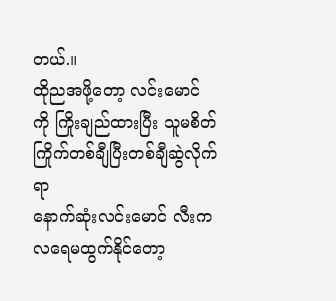တယ်.။
ထိုညအဖို့တော့ လင်းမောင် ကို ကြိုးချည်ထားပြီး သူမစိတ်ကြိုက်တစ်ချီပြီးတစ်ချီဆွဲလိုက်ရာ
နောက်ဆုံးလင်းမောင် လီးကလရေမထွက်နိုင်တော့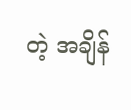တဲ့ အချိန်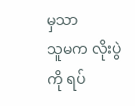မှသာ
သူမက လိုးပွဲကို ရပ်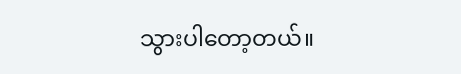သွားပါတော့တယ်။